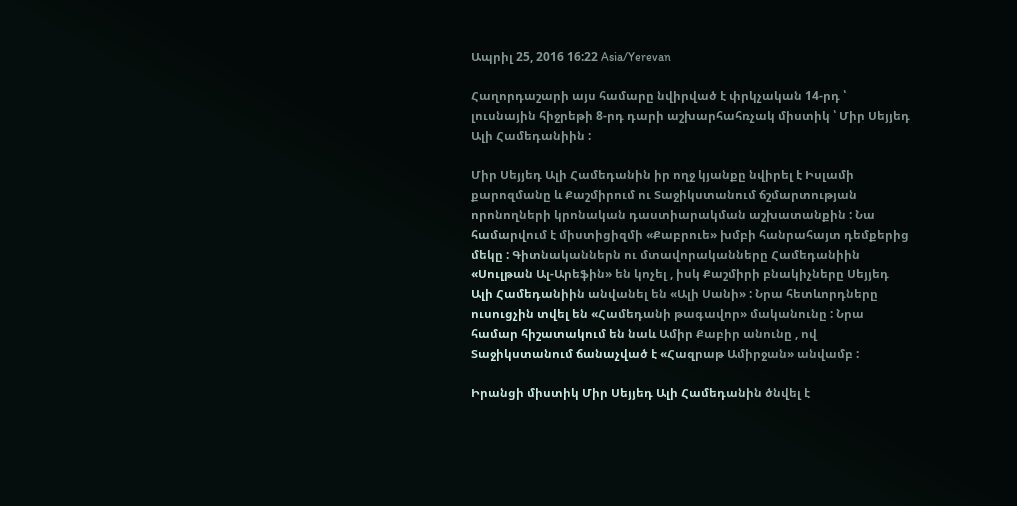Ապրիլ 25, 2016 16:22 Asia/Yerevan

Հաղորդաշարի այս համարը նվիրված է փրկչական 14-րդ ՝ լուսնային հիջրեթի 8-րդ դարի աշխարհահռչակ միստիկ ՝ Միր Սեյյեդ Ալի Համեդանիին :

Միր Սեյյեդ Ալի Համեդանին իր ողջ կյանքը նվիրել է Իսլամի քարոզմանը և Քաշմիրում ու Տաջիկստանում ճշմարտության որոնողների կրոնական դաստիարակման աշխատանքին : Նա համարվում է միստիցիզմի «Քաբրուե» խմբի հանրահայտ դեմքերից մեկը : Գիտնականներն ու մտավորականները Համեդանիին «Սուլթան Ալ-Արեֆին» են կոչել , իսկ Քաշմիրի բնակիչները Սեյյեդ Ալի Համեդանիին անվանել են «Ալի Սանի» : Նրա հետևորդները ուսուցչին տվել են «Համեդանի թագավոր» մականունը : Նրա համար հիշատակում են նաև Ամիր Քաբիր անունը , ով Տաջիկստանում ճանաչված է «Հազրաթ Ամիրջան» անվամբ :

Իրանցի միստիկ Միր Սեյյեդ Ալի Համեդանին ծնվել է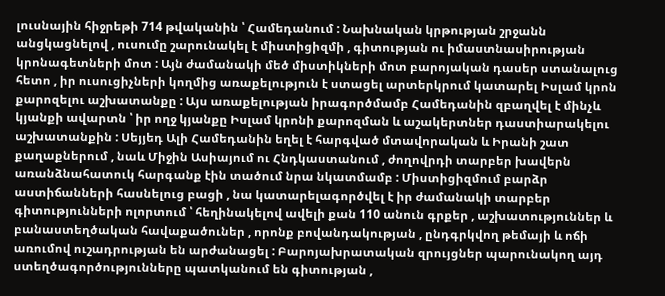լուսնային հիջրեթի 714 թվականին ՝ Համեդանում : Նախնական կրթության շրջանն անցկացնելով , ուսումը շարունակել է միստիցիզմի , գիտության ու իմաստնասիրության կրոնագետների մոտ : Այն ժամանակի մեծ միստիկների մոտ բարոյական դասեր ստանալուց հետո , իր ուսուցիչների կողմից առաքելություն է ստացել արտերկրում կատարել Իսլամ կրոն քարոզելու աշխատանքը : Այս առաքելության իրագործմամբ Համեդանին զբաղվել է մինչև կյանքի ավարտն ՝ իր ողջ կյանքը Իսլամ կրոնի քարոզման և աշակերտներ դաստիարակելու աշխատանքին : Սեյյեդ Ալի Համեդանին եղել է հարգված մտավորական և Իրանի շատ քաղաքներում , նաև Միջին Ասիայում ու Հնդկաստանում , ժողովրդի տարբեր խավերն առանձնահատուկ հարգանք էին տածում նրա նկատմամբ : Միստիցիզմում բարձր աստիճանների հասնելուց բացի , նա կատարելագործվել է իր ժամանակի տարբեր գիտությունների ոլորտում ՝ հեղինակելով ավելի քան 110 անուն գրքեր , աշխատություններ և բանաստեղծական հավաքածուներ , որոնք բովանդակության , ընդգրկվող թեմայի և ոճի առումով ուշադրության են արժանացել : Բարոյախրատական զրույցներ պարունակող այդ ստեղծագործությունները պատկանում են գիտության ,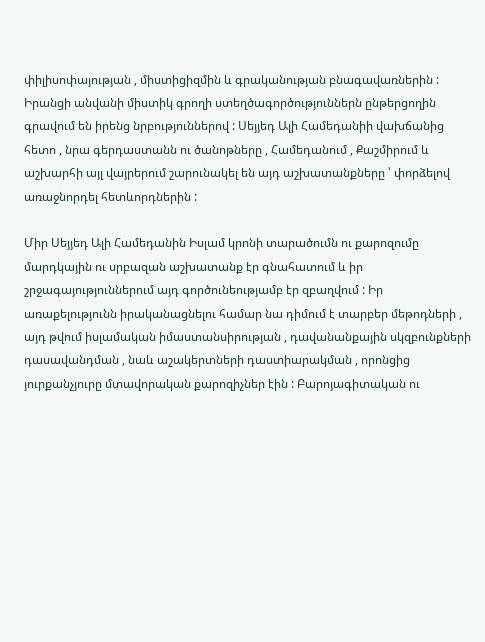փիլիսոփայության , միստիցիզմին և գրականության բնագավառներին : Իրանցի անվանի միստիկ գրողի ստեղծագործություններն ընթերցողին գրավում են իրենց նրբություններով : Սեյյեդ Ալի Համեդանիի վախճանից հետո , նրա գերդաստանն ու ծանոթները , Համեդանում , Քաշմիրում և աշխարհի այլ վայրերում շարունակել են այդ աշխատանքները ՝ փորձելով առաջնորդել հետևորդներին :

Միր Սեյյեդ Ալի Համեդանին Իսլամ կրոնի տարածումն ու քարոզումը մարդկային ու սրբազան աշխատանք էր գնահատում և իր շրջագայություններում այդ գործունեությամբ էր զբաղվում : Իր առաքելությունն իրականացնելու համար նա դիմում է տարբեր մեթոդների , այդ թվում իսլամական իմաստանսիրության , դավանանքային սկզբունքների դասավանդման , նաև աշակերտների դաստիարակման , որոնցից յուրքանչյուրը մտավորական քարոզիչներ էին : Բարոյագիտական ու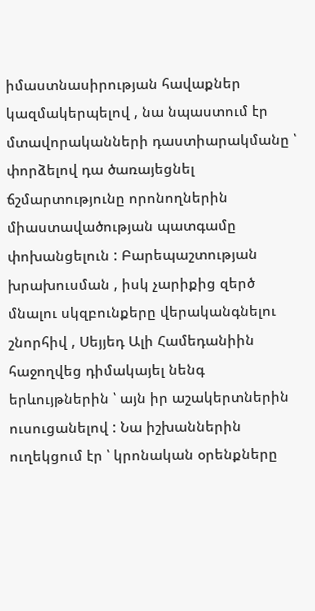իմաստնասիրության հավաքներ կազմակերպելով , նա նպաստում էր մտավորականների դաստիարակմանը ՝ փորձելով դա ծառայեցնել ճշմարտությունը որոնողներին միաստավածության պատգամը փոխանցելուն : Բարեպաշտության խրախուսման , իսկ չարիքից զերծ մնալու սկզբունքերը վերականգնելու շնորհիվ , Սեյյեդ Ալի Համեդանիին հաջողվեց դիմակայել նենգ երևույթներին ՝ այն իր աշակերտներին ուսուցանելով : Նա իշխաններին ուղեկցում էր ՝ կրոնական օրենքները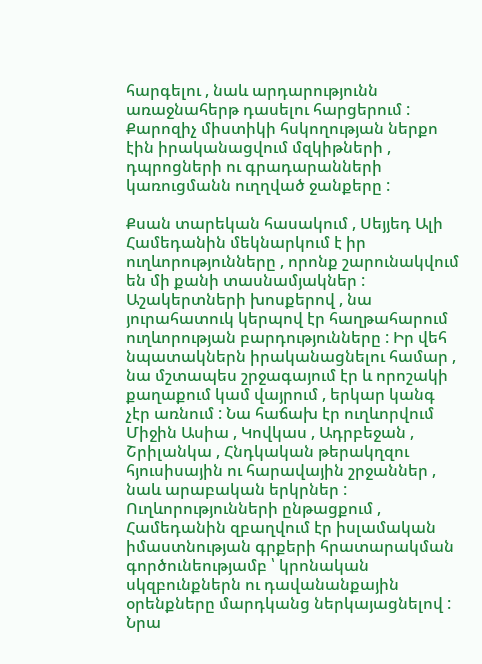հարգելու , նաև արդարությունն առաջնահերթ դասելու հարցերում : Քարոզիչ միստիկի հսկողության ներքո էին իրականացվում մզկիթների , դպրոցների ու գրադարանների կառուցմանն ուղղված ջանքերը :

Քսան տարեկան հասակում , Սեյյեդ Ալի Համեդանին մեկնարկում է իր ուղևորությունները , որոնք շարունակվում են մի քանի տասնամյակներ : Աշակերտների խոսքերով , նա յուրահատուկ կերպով էր հաղթահարում ուղևորության բարդությունները : Իր վեհ նպատակներն իրականացնելու համար , նա մշտապես շրջագայում էր և որոշակի քաղաքում կամ վայրում , երկար կանգ չէր առնում : Նա հաճախ էր ուղևորվում Միջին Ասիա , Կովկաս , Ադրբեջան , Շրիլանկա , Հնդկական թերակղզու հյուսիսային ու հարավային շրջաններ , նաև արաբական երկրներ : Ուղևորությունների ընթացքում , Համեդանին զբաղվում էր իսլամական իմաստնության գրքերի հրատարակման գործունեությամբ ՝ կրոնական սկզբունքներն ու դավանանքային օրենքները մարդկանց ներկայացնելով : Նրա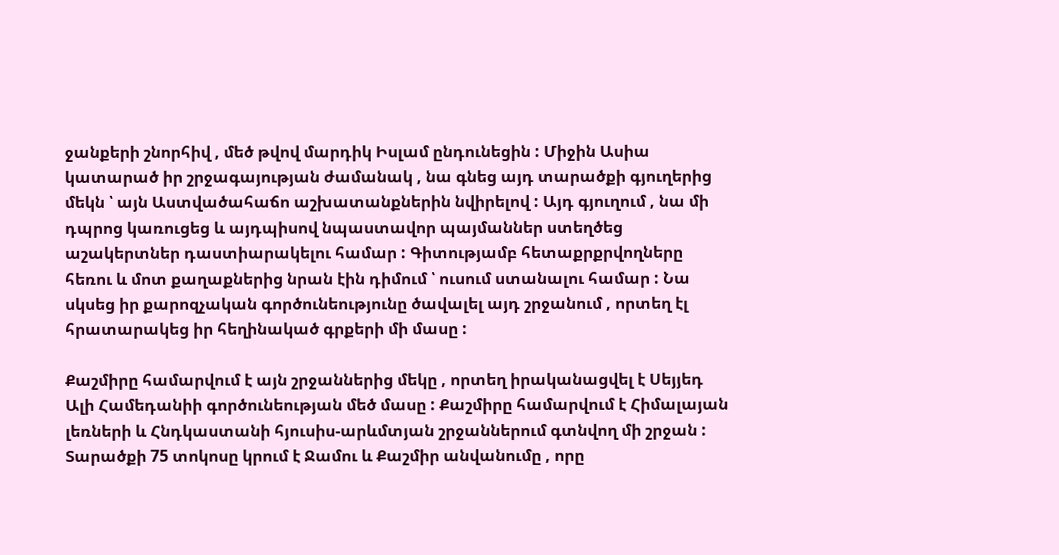ջանքերի շնորհիվ , մեծ թվով մարդիկ Իսլամ ընդունեցին : Միջին Ասիա կատարած իր շրջագայության ժամանակ , նա գնեց այդ տարածքի գյուղերից մեկն ՝ այն Աստվածահաճո աշխատանքներին նվիրելով : Այդ գյուղում , նա մի դպրոց կառուցեց և այդպիսով նպաստավոր պայմաններ ստեղծեց աշակերտներ դաստիարակելու համար : Գիտությամբ հետաքրքրվողները հեռու և մոտ քաղաքներից նրան էին դիմում ՝ ուսում ստանալու համար : Նա սկսեց իր քարոզչական գործունեությունը ծավալել այդ շրջանում , որտեղ էլ հրատարակեց իր հեղինակած գրքերի մի մասը :

Քաշմիրը համարվում է այն շրջաններից մեկը , որտեղ իրականացվել է Սեյյեդ Ալի Համեդանիի գործունեության մեծ մասը : Քաշմիրը համարվում է Հիմալայան լեռների և Հնդկաստանի հյուսիս-արևմտյան շրջաններում գտնվող մի շրջան : Տարածքի 75 տոկոսը կրում է Ջամու և Քաշմիր անվանումը , որը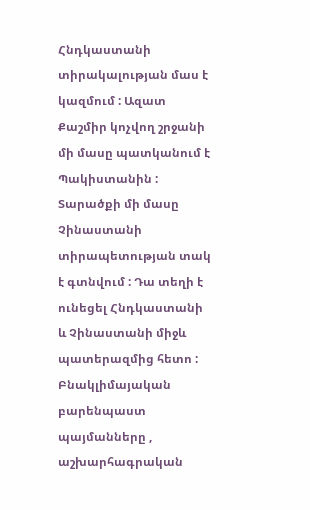Հնդկաստանի տիրակալության մաս է կազմում : Ազատ Քաշմիր կոչվող շրջանի մի մասը պատկանում է Պակիստանին : Տարածքի մի մասը Չինաստանի տիրապետության տակ է գտնվում : Դա տեղի է ունեցել Հնդկաստանի և Չինաստանի միջև պատերազմից հետո : Բնակլիմայական բարենպաստ պայմանները , աշխարհագրական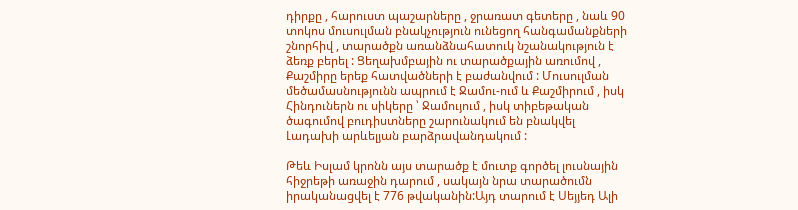դիրքը , հարուստ պաշարները , ջրառատ գետերը , նաև 90 տոկոս մուսուլման բնակչություն ունեցող հանգամանքների շնորհիվ , տարածքն առանձնահատուկ նշանակություն է ձեռք բերել : Ցեղախմբային ու տարածքային առումով , Քաշմիրը երեք հատվածների է բաժանվում : Մուսուլման մեծամասնությունն ապրում է Ջամու-ում և Քաշմիրում , իսկ Հինդուներն ու սիկերը ՝ Ջամույում , իսկ տիբեթական ծագումով բուդիստները շարունակում են բնակվել Լադախի արևելյան բարձրավանդակում :

Թեև Իսլամ կրոնն այս տարածք է մուտք գործել լուսնային հիջրեթի առաջին դարում , սակայն նրա տարածումն իրականացվել է 776 թվականին:Այդ տարում է Սեյյեդ Ալի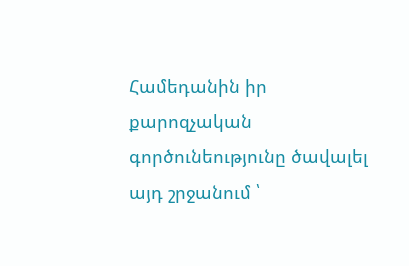Համեդանին իր քարոզչական գործունեությունը ծավալել այդ շրջանում ՝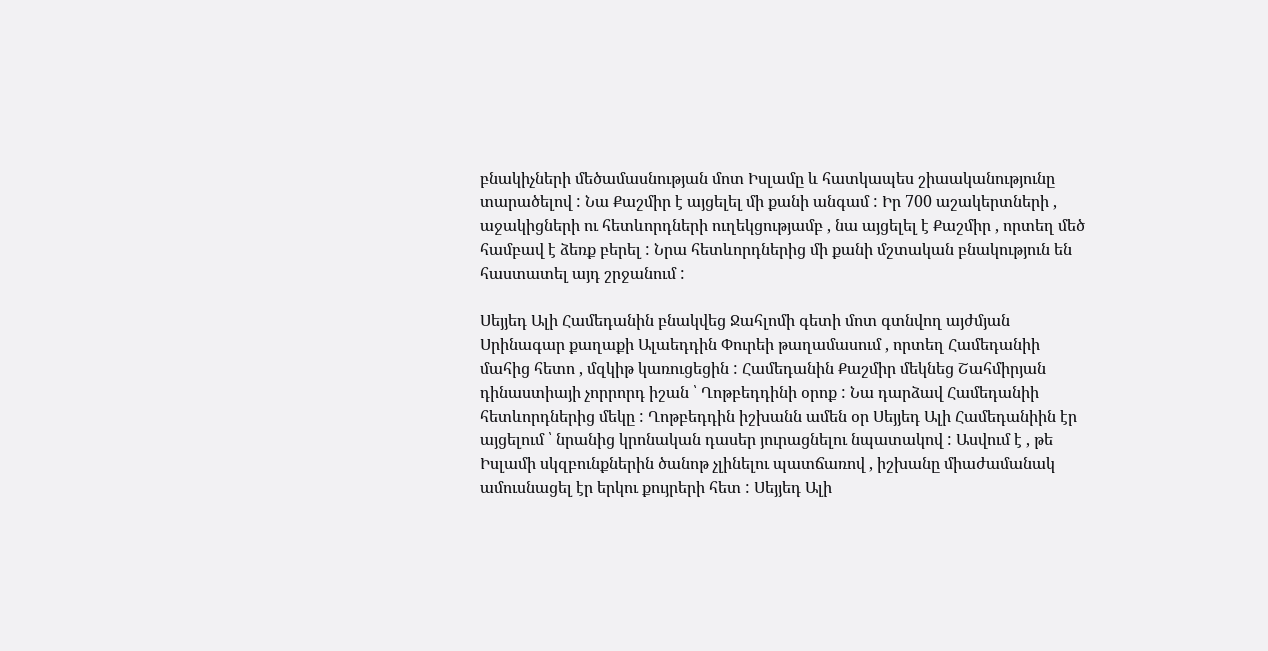բնակիչների մեծամասնության մոտ Իսլամը և հատկապես շիաականությունը տարածելով : Նա Քաշմիր է այցելել մի քանի անգամ : Իր 700 աշակերտների , աջակիցների ու հետևորդների ուղեկցությամբ , նա այցելել է Քաշմիր , որտեղ մեծ համբավ է ձեռք բերել : Նրա հետևորդներից մի քանի մշտական բնակություն են հաստատել այդ շրջանում :

Սեյյեդ Ալի Համեդանին բնակվեց Ջահլոմի գետի մոտ գտնվող այժմյան Սրինագար քաղաքի Ալաեդդին Փուրեի թաղամասում , որտեղ Համեդանիի մահից հետո , մզկիթ կառուցեցին : Համեդանին Քաշմիր մեկնեց Շահմիրյան դինաստիայի չորրորդ իշան ՝ Ղոթբեդդինի օրոք : Նա դարձավ Համեդանիի հետևորդներից մեկը : Ղոթբեդդին իշխանն ամեն օր Սեյյեդ Ալի Համեդանիին էր այցելում ՝ նրանից կրոնական դասեր յուրացնելու նպատակով : Ասվում է , թե Իսլամի սկզբունքներին ծանոթ չլինելու պատճառով , իշխանը միաժամանակ ամուսնացել էր երկու քույրերի հետ : Սեյյեդ Ալի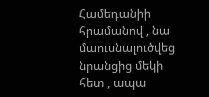Համեդանիի հրամանով , նա մաուսնալուծվեց նրանցից մեկի հետ , ապա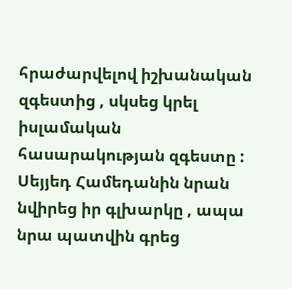հրաժարվելով իշխանական զգեստից , սկսեց կրել իսլամական հասարակության զգեստը : Սեյյեդ Համեդանին նրան նվիրեց իր գլխարկը , ապա նրա պատվին գրեց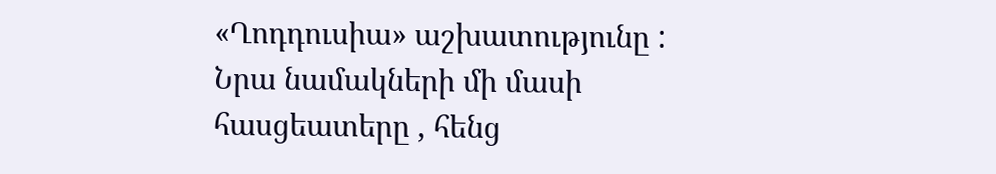«Ղոդդուսիա» աշխատությունը : Նրա նամակների մի մասի հասցեատերը , հենց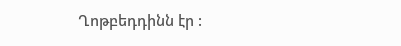Ղոթբեդդինն էր :